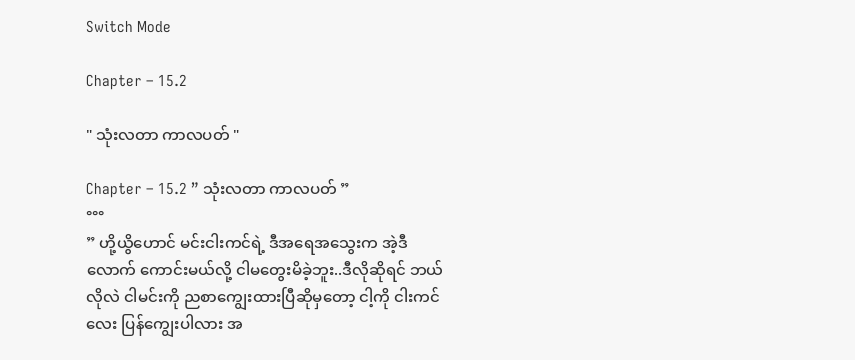Switch Mode

Chapter – 15.2

" သုံးလတာ ကာလပတ် "

Chapter – 15.2 ” သုံးလတာ ကာလပတ် ”
°°°
” ဟို့ယွိဟောင် မင်းငါးကင်ရဲ့ ဒီအရေအသွေးက အဲ့ဒီလောက် ကောင်းမယ်လို့ ငါမတွေးမိခဲ့ဘူး..ဒီလိုဆိုရင် ဘယ်လိုလဲ ငါမင်းကို ညစာကျွေးထားပြီဆိုမှတော့ ငါ့ကို ငါးကင်လေး ပြန်ကျွေးပါလား အ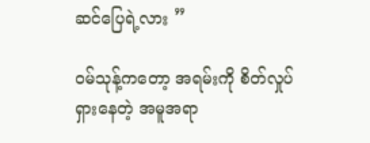ဆင်ပြေရဲ့လား ”

၀မ်သုန့်ကတော့ အရမ်းကို စိတ်လှုပ်ရှားနေတဲ့ အမူအရာ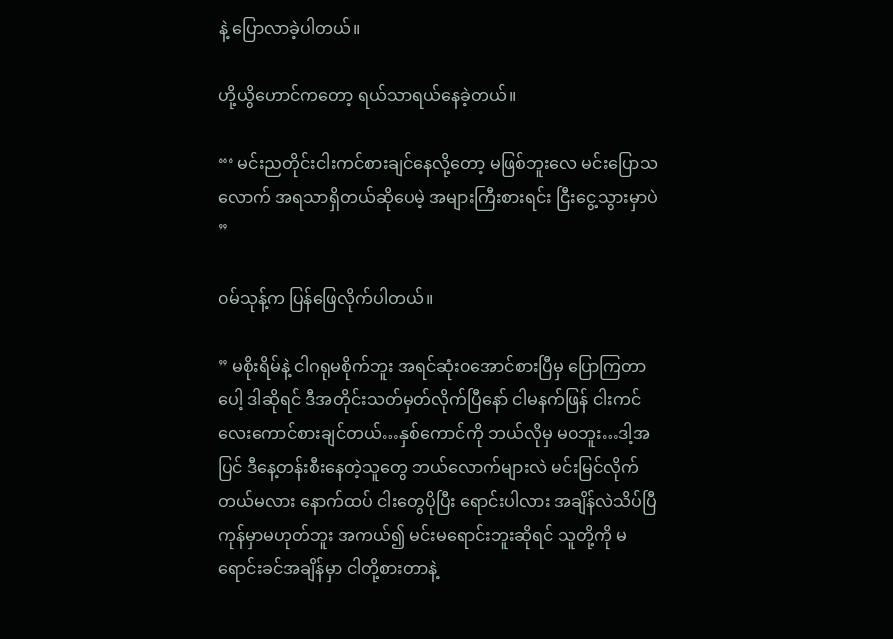နဲ့ ပြောလာခဲ့ပါတယ်။

ဟို့ယွိဟောင်ကတော့ ရယ်သာရယ်နေခဲ့တယ်။

“‘ မင်းညတိုင်းငါးကင်စားချင်နေလို့တော့ မဖြစ်ဘူးလေ မင်းပြောသလောက် အရသာရှိတယ်ဆိုပေမဲ့ အများကြီးစားရင်း ငြီးငွေ့သွားမှာပဲ ”

၀မ်သုန့်က ပြန်ဖြေလိုက်ပါတယ်။

” မစိုးရိမ်နဲ့ ငါဂရုမစိုက်ဘူး အရင်ဆုံး၀အောင်စားပြီမှ ပြောကြတာပေါ့ ဒါဆိုရင် ဒီအတိုင်းသတ်မှတ်လိုက်ပြီနော် ငါမနက်ဖြန် ငါးကင်လေးကောင်စားချင်တယ်…နှစ်ကောင်ကို ဘယ်လိုမှ မ၀ဘူး…ဒါ့အပြင် ဒီနေ့တန်းစီးနေတဲ့သူတွေ ဘယ်လောက်များလဲ မင်းမြင်လိုက်တယ်မလား နောက်ထပ် ငါးတွေပိုပြီး ရောင်းပါလား အချိန်လဲသိပ်ပြီကုန်မှာမဟုတ်ဘူး အကယ်၍ မင်းမရောင်းဘူးဆိုရင် သူတို့ကို မရောင်းခင်အချိန်မှာ ငါတို့စားတာနဲ့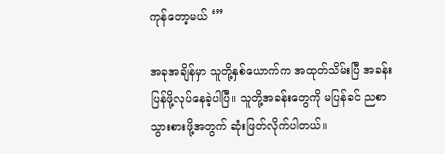ကုန်တော့မယ် ‘”

အခုအချိန်မှာ သူတို့နှစ်ယောက်က အထုတ်သိမ်းပြီ အခန်းပြန်ဖို့လုပ်နေခဲ့ပါပြီ။ သူတို့အခန်းတွေကို မပြန်ခင် ညစာသွားစားဖို့အတွက် ဆုံးဖြတ်လိုက်ပါတယ်။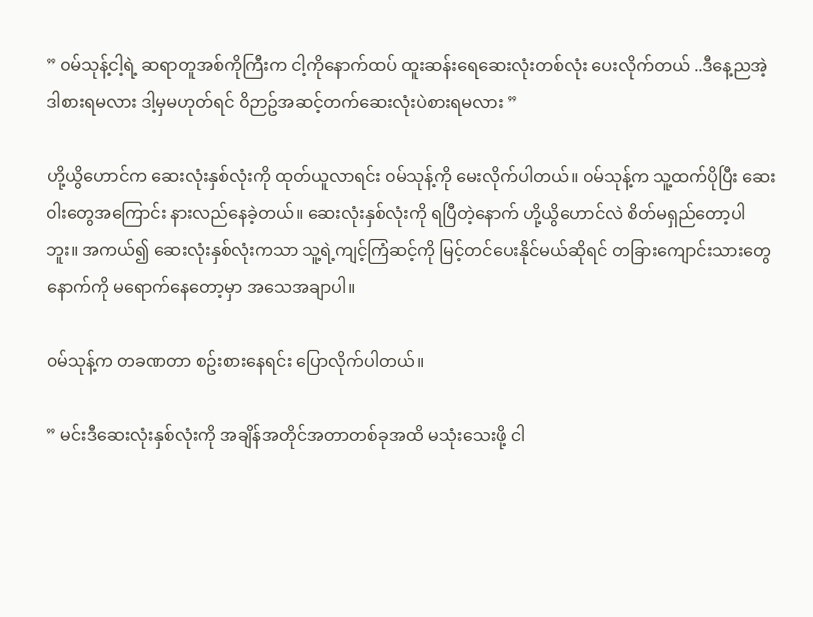” ၀မ်သုန့်ငါ့ရဲ့ ဆရာတူအစ်ကိုကြီးက ငါ့ကိုနောက်ထပ် ထူးဆန်းရေဆေးလုံးတစ်လုံး ပေးလိုက်တယ် ..ဒီနေ့ညအဲ့ဒါစားရမလား ဒါ့မှမဟုတ်ရင် ၀ိဉာဥ်အဆင့်တက်ဆေးလုံးပဲစားရမလား ”

ဟို့ယွိဟောင်က ဆေးလုံးနှစ်လုံးကို ထုတ်ယူလာရင်း ၀မ်သုန့်ကို မေးလိုက်ပါတယ်။ ၀မ်သုန့်က သူ့ထက်ပိုပြီး ဆေး၀ါးတွေအကြောင်း နားလည်နေခဲ့တယ်။ ဆေးလုံးနှစ်လုံးကို ရပြီတဲ့နောက် ဟို့ယွိဟောင်လဲ စိတ်မရှည်တော့ပါဘူး။ အကယ်၍ ဆေးလုံးနှစ်လုံးကသာ သူ့ရဲ့ကျင့်ကြံဆင့်ကို မြင့်တင်ပေးနိုင်မယ်ဆိုရင် တခြားကျောင်းသားတွေနောက်ကို မရောက်နေတော့မှာ အသေအချာပါ။

၀မ်သုန့်က တခဏတာ စဥ်းစားနေရင်း ပြောလိုက်ပါတယ်။

” မင်းဒီဆေးလုံးနှစ်လုံးကို အချိန်အတိုင်အတာတစ်ခုအထိ မသုံးသေးဖို့ ငါ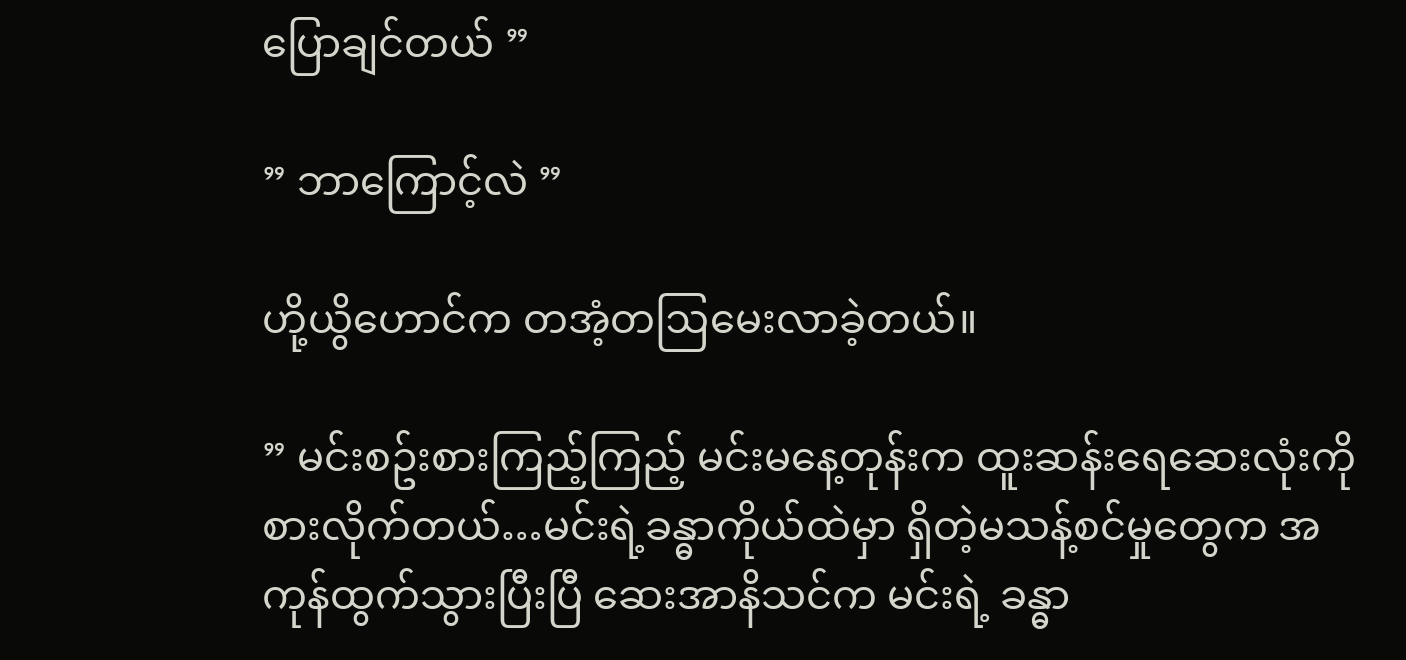ပြောချင်တယ် ”

” ဘာကြောင့်လဲ ”

ဟို့ယွိဟောင်က တအံ့တဩမေးလာခဲ့တယ်။

” မင်းစဥ်းစားကြည့်ကြည့် မင်းမနေ့တုန်းက ထူးဆန်းရေဆေးလုံးကို စားလိုက်တယ်…မင်းရဲ့ခန္ဓာကိုယ်ထဲမှာ ရှိတဲ့မသန့်စင်မှုတွေက အကုန်ထွက်သွားပြီးပြီ ဆေးအာနိသင်က မင်းရဲ့ ခန္ဓာ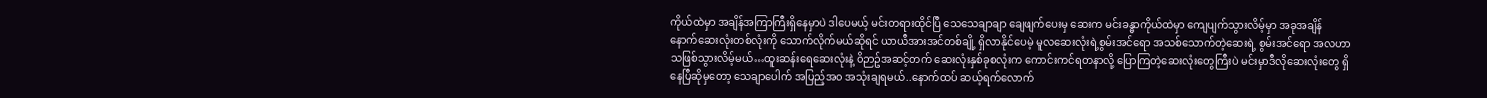ကိုယ်ထဲမှာ အချိန်အကြာကြီးရှိနေမှာပဲ ဒါပေမယ့် မင်းတရားထိုင်ပြီ သေသေချာချာ ချေဖျက်ပေးမှ ဆေးက မင်းခန္ဓာကိုယ်ထဲမှာ ကျေပျက်သွားလိမ့်မှာ အခုအချိန် နောက်ဆေးလုံးတစ်လုံးကို သောက်လိုက်မယ်ဆိုရင် ယာယီအားအင်တစ်ချို့ ရှိလာနိုင်ပေမဲ့ မူလဆေးလုံးရဲ့စွမ်းအင်ရော အသစ်သောက်တဲ့ဆေးရဲ့ စွမ်းအင်ရော အလဟာသဖြစ်သွားလိမ့်မယ်…ထူးဆန်းရေဆေးလုံးနဲ့ ၀ိဉာဥ်အဆင့်တက် ဆေးလုံးနှစ်ခုစလုံးက ကောင်းကင်ရတနာလို့ ပြောကြတဲ့ဆေးလုံးတွေကြီးပဲ မင်းမှာဒီလိုဆေးလုံးတွေ ရှိနေပြီဆိုမှတော့ သေချာပေါက် အပြည့်အ၀ အသုံးချရမယ်..နောက်ထပ် ဆယ့်ရက်လောက်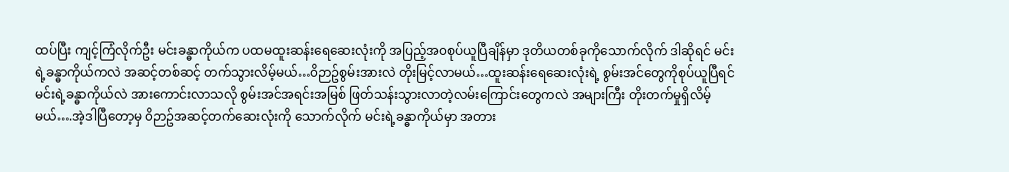ထပ်ပြီး ကျင့်ကြံလိုက်ဦး မင်းခန္ဓာကိုယ်က ပထမထူးဆန်းရေဆေးလုံးကို အပြည့်အ၀စုပ်ယူပြီချိန်မှာ ဒုတိယတစ်ခုကိုသောက်လိုက် ဒါဆိုရင် မင်းရဲ့ခန္ဓာကိုယ်ကလဲ အဆင့်တစ်ဆင့် တက်သွားလိမ့်မယ်…၀ိဉာဥ်စွမ်းအားလဲ တိုးမြင့်လာမယ်…ထူးဆန်းရေဆေးလုံးရဲ့ စွမ်းအင်တွေကိုစုပ်ယူပြီရင် မင်းရဲ့ခန္ဓာကိုယ်လဲ အားကောင်းလာသလို စွမ်းအင်အရင်းအမြစ် ဖြတ်သန်းသွားလာတဲ့လမ်းကြောင်းတွေကလဲ အများကြီး တိုးတက်မှုရှိလိမ့်မယ်….အဲ့ဒါပြီတော့မှ ၀ိဉာဥ်အဆင့်တက်ဆေးလုံးကို သောက်လိုက် မင်းရဲ့ခန္ဓာကိုယ်မှာ အတား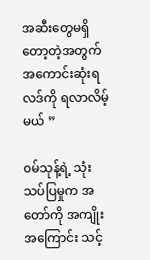အဆီးတွေမရှိတော့တဲ့အတွက် အကောင်းဆုံးရလဒ်ကို ရလာလိမ့်မယ် ”

၀မ်သုန့်ရဲ့ သုံးသပ်ပြမှုက အတော်ကို အကျိုးအကြောင်း သင့်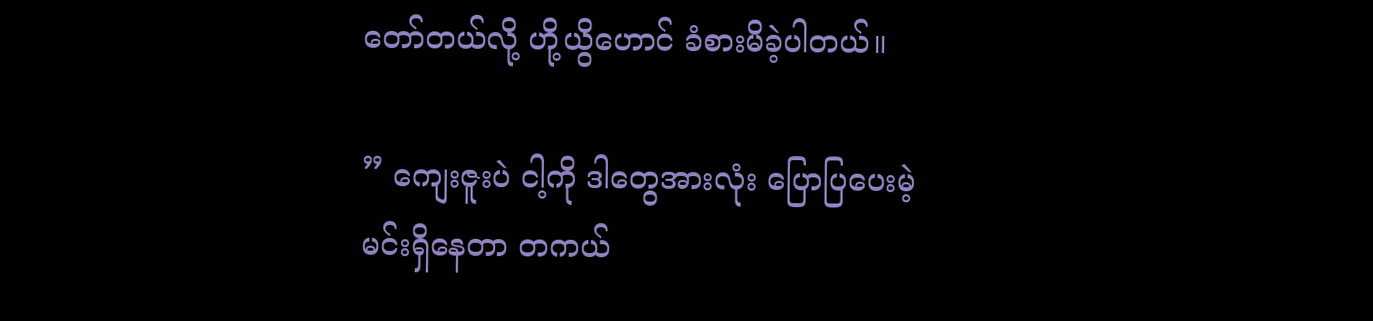တော်တယ်လို့ ဟို့ယွိဟောင် ခံစားမိခဲ့ပါတယ်။

” ကျေးဇူးပဲ ငါ့ကို ဒါတွေအားလုံး ပြောပြပေးမဲ့ မင်းရှိနေတာ တကယ်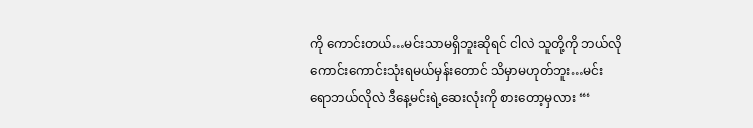ကို ကောင်းတယ်…မင်းသာမရှိဘူးဆိုရင် ငါလဲ သူတို့ကို ဘယ်လိုကောင်းကောင်းသုံးရမယ်မှန်းတောင် သိမှာမဟုတ်ဘူး…မင်းရောဘယ်လိုလဲ ဒီနေ့မင်းရဲ့ဆေးလုံးကို စားတော့မှလား “‘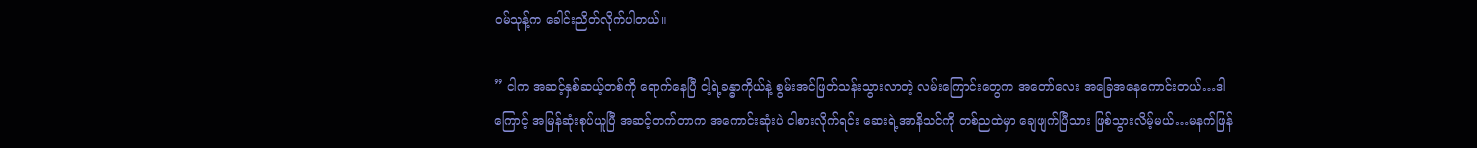၀မ်သုန့်က ခေါင်းညိတ်လိုက်ပါတယ်။

” ငါက အဆင့်နှစ်ဆယ့်တစ်ကို ရောက်နေပြီ ငါ့ရဲ့ခန္ဓာကိုယ်နဲ့ စွမ်းအင်ဖြတ်သန်းသွားလာတဲ့ လမ်းကြောင်းတွေက အတော်လေး အခြေအနေကောင်းတယ်…ဒါကြောင့် အမြန်ဆုံးစုပ်ယူပြီ အဆင့်တက်တာက အကောင်းဆုံးပဲ ငါစားလိုက်ရင်း ဆေးရဲ့အာနိသင်ကို တစ်ညထဲမှာ ချေဖျက်ပြီသား ဖြစ်သွားလိမ့်မယ်…မနက်ဖြန်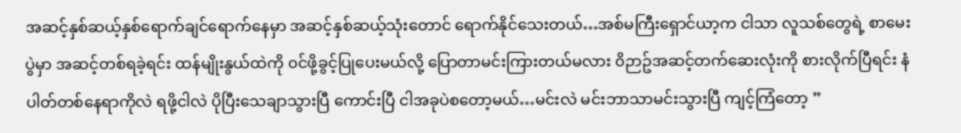အဆင့်နှစ်ဆယ့်နှစ်ရောက်ချင်ရောက်နေမှာ အဆင့်နှစ်ဆယ့်သုံးတောင် ရောက်နိုင်သေးတယ်…အစ်မကြီးရှောင်ယာ့က ငါသာ လူသစ်တွေရဲ့ စာမေးပွဲမှာ အဆင့်တစ်ရခဲ့ရင်း ထန်မျိုးနွယ်ထဲကို ၀င်ဖို့ခွင့်ပြုပေးမယ်လို့ ပြောတာမင်းကြားတယ်မလား ၀ိဉာဥ်အဆင့်တက်ဆေးလုံးကို စားလိုက်ပြီရင်း နံပါတ်တစ်နေရာကိုလဲ ရဖို့ငါလဲ ပိုပြီးသေချာသွားပြီ ကောင်းပြီ ငါအခုပဲစတော့မယ်…မင်းလဲ မင်းဘာသာမင်းသွားပြီ ကျင့်ကြံတော့ ”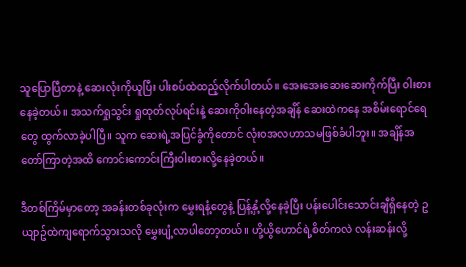သူပြောပြီတာနဲ့ ဆေးလုံးကိုယူပြီး ပါးစပ်ထဲထည့်လိုက်ပါတယ်။ အေးအေးဆေးဆေးကိုက်ပြီး ၀ါးစားနေခဲ့တယ်။ အသက်ရှုသွင်း ရှုထုတ်လုပ်ရင်းနဲ့ ဆေးကို၀ါးနေတဲ့အချိန် ဆေးထဲကနေ အစိမ်းရောင်ရေတွေ ထွက်လာခဲ့ပါပြီ။ သူက ဆေးရဲ့အပြင်ခွံကိုတောင် လုံး၀အလဟာသမဖြစ်ခံပါဘူး။ အချိန်အတော်ကြာတဲ့အထိ ကောင်းကောင်းကြီး၀ါးစားလို့နေခဲ့တယ်။

ဒီတစ်ကြိမ်မှာတော့ အခန်းတစ်ခုလုံးက မွှေးရနံ့တွေနဲ့ ပြန့်နှံ့လို့နေခဲ့ပြီး ပန်းပေါင်းသောင်းချီရှိနေတဲ့ ဥယျာဥ်ထဲကျရောက်သွားသလို မွှေးပျံ့လာပါတော့တယ်။ ဟို့ယွိဟောင်ရဲ့စိတ်ကလဲ လန်းဆန်းလို့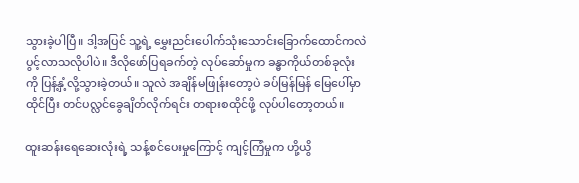သွားခဲ့ပါပြီ။ ဒါ့အပြင် သူ့ရဲ့ မွှေးညင်းပေါက်သုံးသောင်းခြောက်ထောင်ကလဲ ပွင့်လာသလိုပါပဲ။ ဒီလိုဖော်ပြရခက်တဲ့ လုပ်ဆော်မှုက ခန္ဓာကိုယ်တစ်ခုလုံးကို ပြန့်နှံ့လို့သွားခဲ့တယ်။ သူလဲ အချိန်မဖြုန်းတော့ပဲ ခပ်မြန်မြန် မြေပေါ်မှာ ထိုင်ပြီး တင်ပလ္လင်ခွေချိတ်လိုက်ရင်း တရားစထိုင်ဖို့ လုပ်ပါတော့တယ်။

ထူးဆန်းရေဆေးလုံးရဲ့ သန့်စင်ပေးမှုကြောင့် ကျင့်ကြံမှုက ဟို့ယွိ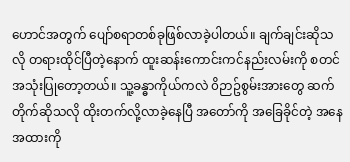ဟောင်အတွက် ပျော်စရာတစ်ခုဖြစ်လာခဲ့ပါတယ်။ ချက်ချင်းဆိုသလို တရားထိုင်ပြီတဲ့နောက် ထူးဆန်းကောင်းကင်နည်းလမ်းကို စတင် အသုံးပြုတော့တယ်။ သူ့ခန္ဓာကိုယ်ကလဲ ၀ိဉာဥ်စွမ်းအားတွေ ဆက်တိုက်ဆိုသလို ထိုးတက်လို့လာခဲ့နေပြီ အတော်ကို အခြေခိုင်တဲ့ အနေအထားကို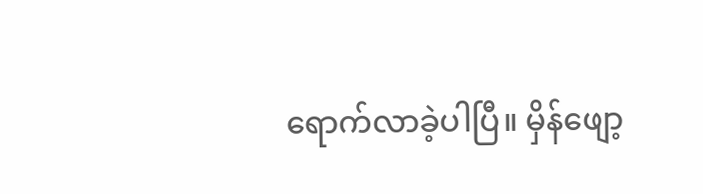ရောက်လာခဲ့ပါပြီ။ မှိန်ဖျော့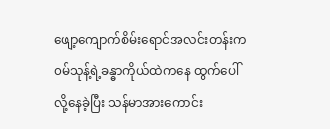ဖျော့ကျောက်စိမ်းရောင်အလင်းတန်းက ၀မ်သုန့်ရဲ့ခန္ဓာကိုယ်ထဲကနေ ထွက်ပေါ်လို့နေခဲ့ပြီး သန်မာအားကောင်း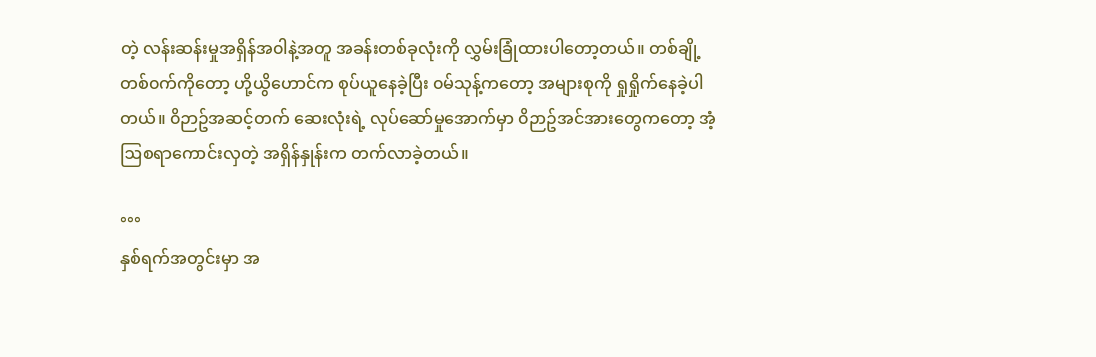တဲ့ လန်းဆန်းမှုအရှိန်အ၀ါနဲ့အတူ အခန်းတစ်ခုလုံးကို လွှမ်းခြုံထားပါတော့တယ်။ တစ်ချို့တစ်၀က်ကိုတော့ ဟို့ယွိဟောင်က စုပ်ယူနေခဲ့ပြီး ၀မ်သုန့်ကတော့ အများစုကို ရှုရှိုက်နေခဲ့ပါတယ်။ ၀ိဉာဥ်အဆင့်တက် ဆေးလုံးရဲ့ လုပ်ဆော်မှုအောက်မှာ ၀ိဉာဥ်အင်အားတွေကတော့ အံ့ဩစရာကောင်းလှတဲ့ အရှိန်နှုန်းက တက်လာခဲ့တယ်။

°°°
နှစ်ရက်အတွင်းမှာ အ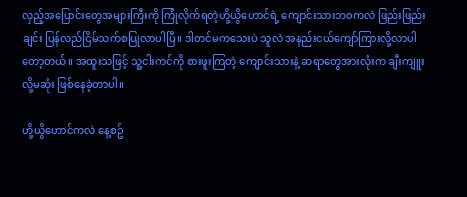လှည့်အပြောင်းတွေအများကြီးကို ကြုံလိုက်ရတဲ့ဟို့ယွိဟောင်ရဲ့ ကျောင်းသားဘ၀ကလဲ ဖြည်းဖြည်းချင်း ပြန်လည်ငြိမ်သက်စပြုလာပါပြီ။ ဒါတင်မကသေးပဲ သူလဲ အနည်းငယ်ကျော်ကြားလို့လာပါတော့တယ်။ အထူးသဖြင့် သူ့ငါးကင်ကို စားဖူးကြတဲ့ ကျောင်းသားနဲ့ ဆရာတွေအားလုံးက ချီးကျူးလို့မဆုံး ဖြစ်နေခဲ့တာပါ။

ဟို့ယွိဟောင်ကလဲ နေ့စဥ်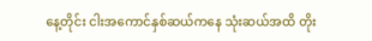နေ့တိုင်း ငါးအကောင်နှစ်ဆယ်ကနေ သုံးဆယ်အထိ တိုး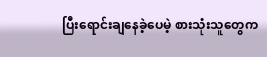ပြီးရောင်းချနေခဲ့ပေမဲ့ စားသုံးသူတွေက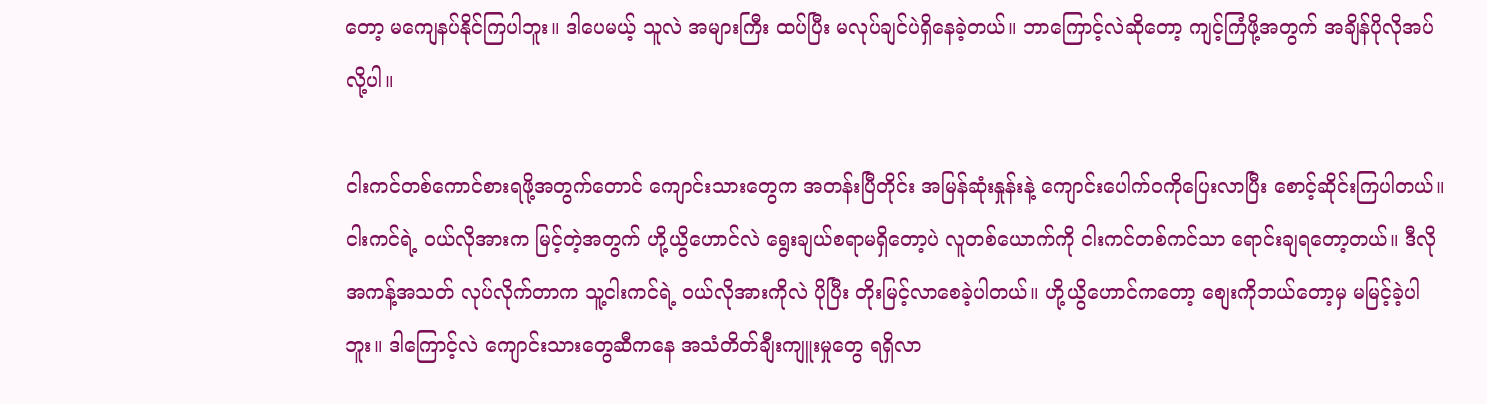တော့ မကျေနပ်နိုင်ကြပါဘူး။ ဒါပေမယ့် သူလဲ အများကြီး ထပ်ပြီး မလုပ်ချင်ပဲရှိနေခဲ့တယ်။ ဘာကြောင့်လဲဆိုတော့ ကျင့်ကြံဖို့အတွက် အချိန်ပိုလိုအပ်လို့ပါ။

ငါးကင်တစ်ကောင်စားရဖို့အတွက်တောင် ကျောင်းသားတွေက အတန်းပြီတိုင်း အမြန်ဆုံးနှုန်းနဲ့ ကျောင်းပေါက်၀ကိုပြေးလာပြီး စောင့်ဆိုင်းကြပါတယ်။ ငါးကင်ရဲ့ ၀ယ်လိုအားက မြင့်တဲ့အတွက် ဟို့ယွိဟောင်လဲ ရွေးချယ်စရာမရှိတော့ပဲ လူတစ်ယောက်ကို ငါးကင်တစ်ကင်သာ ရောင်းချရတော့တယ်။ ဒီလိုအကန့်အသတ် လုပ်လိုက်တာက သူ့ငါးကင်ရဲ့ ၀ယ်လိုအားကိုလဲ ပိုပြီး တိုးမြင့်လာစေခဲ့ပါတယ်။ ဟို့ယွိဟောင်ကတော့ စျေးကိုဘယ်တော့မှ မမြင့်ခဲ့ပါဘူး။ ဒါကြောင့်လဲ ကျောင်းသားတွေဆီကနေ အသံတိတ်ချီးကျူးမှုတွေ ရရှိလာ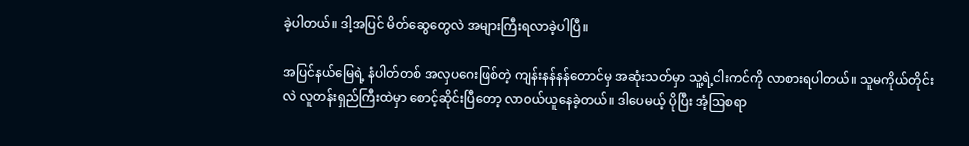ခဲ့ပါတယ်။ ဒါ့အပြင် မိတ်ဆွေတွေလဲ အများကြီးရလာခဲ့ပါပြီ။

အပြင်နယ်မြေရဲ့ နံပါတ်တစ် အလှပဂေးဖြစ်တဲ့ ကျန်းနန်နန်တောင်မှ အဆုံးသတ်မှာ သူ့ရဲ့ငါးကင်ကို လာစားရပါတယ်။ သူမကိုယ်တိုင်းလဲ လူတန်းရှည်ကြီးထဲမှာ စောင့်ဆိုင်းပြီတော့ လာ၀ယ်ယူနေခဲ့တယ်။ ဒါပေမယ့် ပိုပြီး အံ့ဩစရာ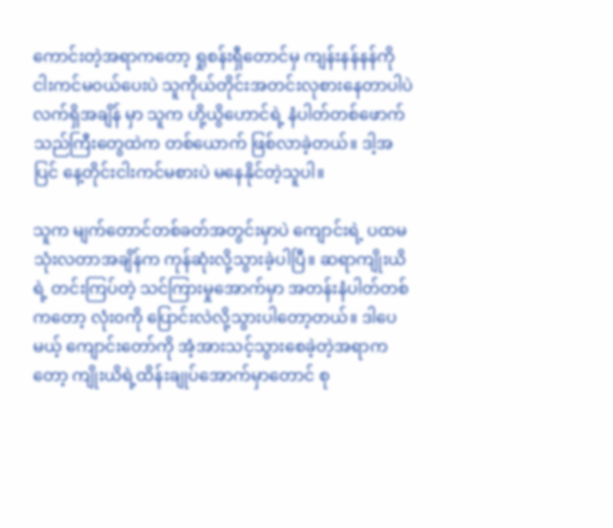ကောင်းတဲ့အရာကတော့ ရှုစန်းရှီတောင်မှ ကျန်းနန်နန်ကို ငါးကင်မ၀ယ်ပေးပဲ သူကိုယ်တိုင်းအတင်းလုစားနေတာပါပဲ လက်ရှိအချိန် မှာ သူက ဟို့ယွိဟောင်ရဲ့ နံပါတ်တစ်ဖောက်သည်ကြီးတွေထဲက တစ်ယောက် ဖြစ်လာခဲ့တယ်။ ဒါ့အပြင် နေ့တိုင်းငါးကင်မစားပဲ မနေနိုင်တဲ့သူပါ။

သူက မျက်တောင်တစ်ခတ်အတွင်းမှာပဲ ကျောင်းရဲ့ ပထမသုံးလတာအချိန်က ကုန်ဆုံးလို့သွားခဲ့ပါပြီ။ ဆရာကျိုးယိရဲ့ တင်းကြပ်တဲ့ သင်ကြားမှုအောက်မှာ အတန်းနံပါတ်တစ်ကတော့ လုံး၀ကို ပြောင်းလဲလို့သွားပါတော့တယ်။ ဒါပေမယ့် ကျောင်းတော်ကို အံ့အားသင့်သွားစေခဲ့တဲ့အရာကတော့ ကျိုးယိရဲ့ထိန်းချုပ်အောက်မှာတောင် စု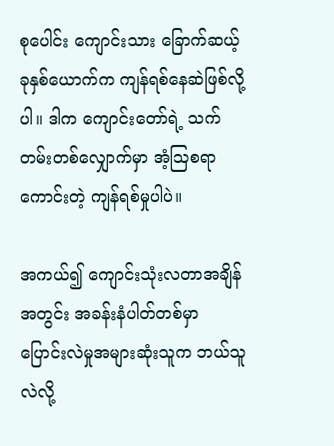စုပေါင်း ကျောင်းသား ခြောက်ဆယ့်ခုနှစ်ယောက်က ကျန်ရစ်နေဆဲဖြစ်လို့ပါ။ ဒါက ကျောင်းတော်ရဲ့ သက်တမ်းတစ်လျှောက်မှာ အံ့ဩစရာကောင်းတဲ့ ကျန်ရစ်မှုပါပဲ။

အကယ်၍ ကျောင်းသုံးလတာအချိန်အတွင်း အခန်းနံပါတ်တစ်မှာ ပြောင်းလဲမှုအများဆုံးသူက ဘယ်သူလဲလို့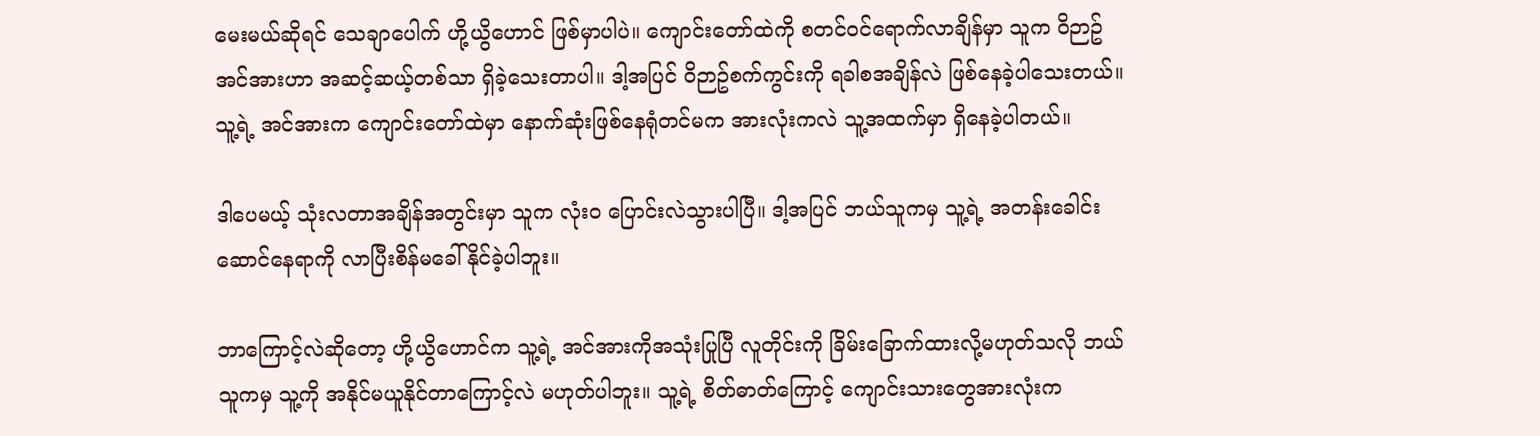မေးမယ်ဆိုရင် သေချာပေါက် ဟို့ယွိဟောင် ဖြစ်မှာပါပဲ။ ကျောင်းတော်ထဲကို စတင်၀င်ရောက်လာချိန်မှာ သူက ၀ိဉာဥ်အင်အားဟာ အဆင့်ဆယ့်တစ်သာ ရှိခဲ့သေးတာပါ။ ဒါ့အပြင် ၀ိဉာဥ်စက်ကွင်းကို ရခါစအချိန်လဲ ဖြစ်နေခဲ့ပါသေးတယ်။ သူ့ရဲ့ အင်အားက ကျောင်းတော်ထဲမှာ နောက်ဆုံးဖြစ်နေရုံတင်မက အားလုံးကလဲ သူ့အထက်မှာ ရှိနေခဲ့ပါတယ်။

ဒါပေမယ့် သုံးလတာအချိန်အတွင်းမှာ သူက လုံး၀ ပြောင်းလဲသွားပါပြီ။ ဒါ့အပြင် ဘယ်သူကမှ သူ့ရဲ့ အတန်းခေါင်းဆောင်နေရာကို လာပြီးစိန်မခေါ်နိုင်ခဲ့ပါဘူး။

ဘာကြောင့်လဲဆိုတော့ ဟို့ယွိဟောင်က သူ့ရဲ့ အင်အားကိုအသုံးပြုပြီ လူတိုင်းကို ခြိမ်းခြောက်ထားလို့မဟုတ်သလို ဘယ်သူကမှ သူ့ကို အနိုင်မယူနိုင်တာကြောင့်လဲ မဟုတ်ပါဘူး။ သူ့ရဲ့ စိတ်ဓာတ်ကြောင့် ကျောင်းသားတွေအားလုံးက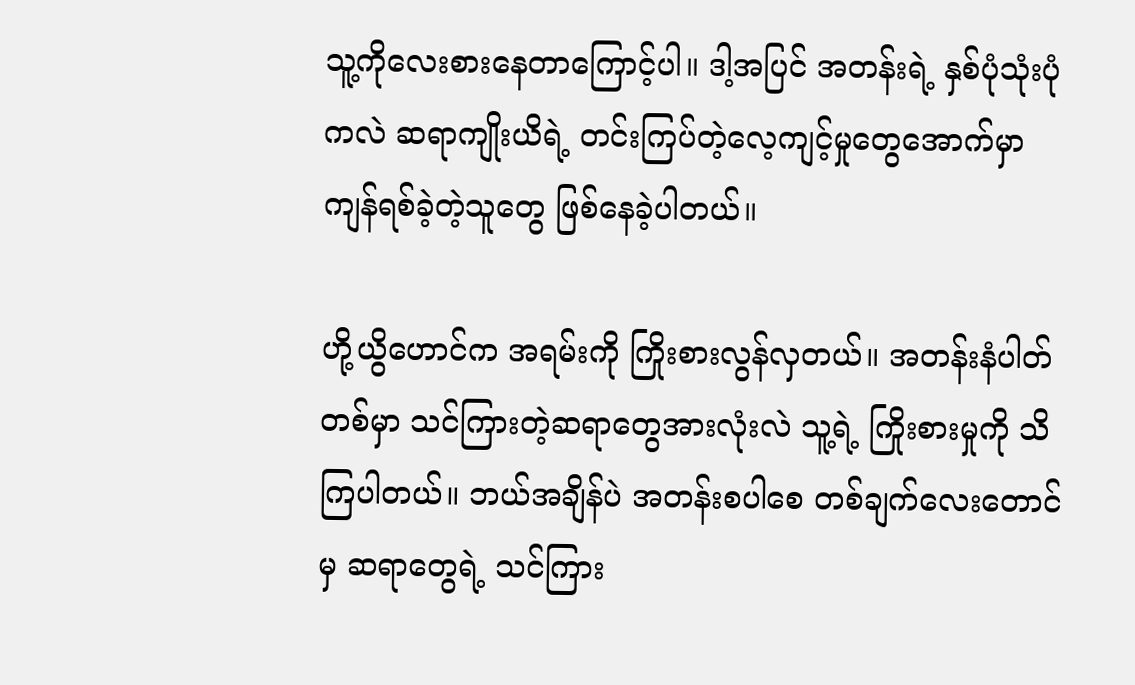သူ့ကိုလေးစားနေတာကြောင့်ပါ။ ဒါ့အပြင် အတန်းရဲ့ နှစ်ပုံသုံးပုံကလဲ ဆရာကျိုးယိရဲ့ တင်းကြပ်တဲ့လေ့ကျင့်မှုတွေအောက်မှာ ကျန်ရစ်ခဲ့တဲ့သူတွေ ဖြစ်နေခဲ့ပါတယ်။

ဟို့ယွိဟောင်က အရမ်းကို ကြိုးစားလွန်လှတယ်။ အတန်းနံပါတ်တစ်မှာ သင်ကြားတဲ့ဆရာတွေအားလုံးလဲ သူ့ရဲ့ ကြိုးစားမှုကို သိကြပါတယ်။ ဘယ်အချိန်ပဲ အတန်းစပါစေ တစ်ချက်လေးတောင်မှ ဆရာတွေရဲ့ သင်ကြား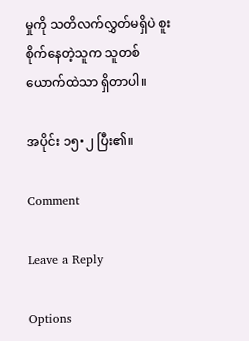မှုကို သတိလက်လွှတ်မရှိပဲ စူးစိုက်နေတဲ့သူက သူတစ်ယောက်ထဲသာ ရှိတာပါ။

အပိုင်း ၁၅•၂ ပြီး၏။

Comment

Leave a Reply

Options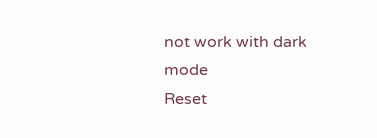not work with dark mode
Reset